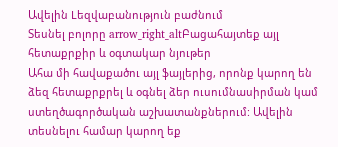Ավելին Lեզվաբանություն բաժնում
Տեսնել բոլորը arrow_right_altԲացահայտեք այլ հետաքրքիր և օգտակար նյութեր
Ահա մի հավաքածու այլ ֆայլերից, որոնք կարող են ձեզ հետաքրքրել և օգնել ձեր ուսումնասիրման կամ ստեղծագործական աշխատանքներում: Ավելին տեսնելու համար կարող եք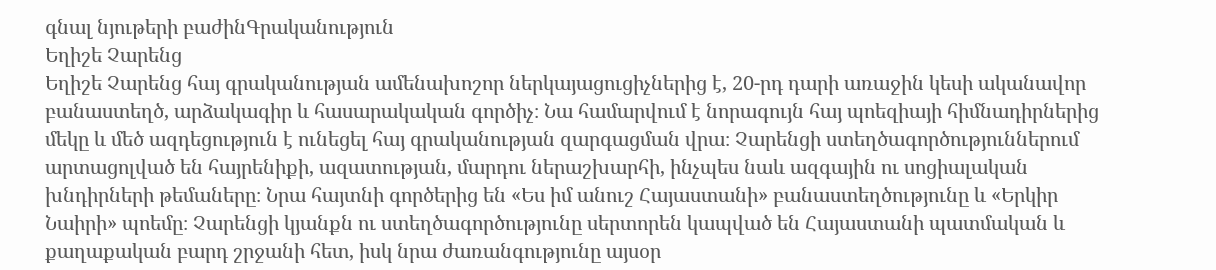գնալ նյութերի բաժինԳրականություն
Եղիշե Չարենց
Եղիշե Չարենց հայ գրականության ամենախոշոր ներկայացուցիչներից է, 20-րդ դարի առաջին կեսի ականավոր բանաստեղծ, արձակագիր և հասարակական գործիչ։ Նա համարվում է նորագույն հայ պոեզիայի հիմնադիրներից մեկը և մեծ ազդեցություն է ունեցել հայ գրականության զարգացման վրա։ Չարենցի ստեղծագործություններում արտացոլված են հայրենիքի, ազատության, մարդու ներաշխարհի, ինչպես նաև ազգային ու սոցիալական խնդիրների թեմաները։ Նրա հայտնի գործերից են «Ես իմ անուշ Հայաստանի» բանաստեղծությունը և «Երկիր Նաիրի» պոեմը։ Չարենցի կյանքն ու ստեղծագործությունը սերտորեն կապված են Հայաստանի պատմական և քաղաքական բարդ շրջանի հետ, իսկ նրա ժառանգությունը այսօր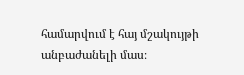համարվում է հայ մշակույթի անբաժանելի մաս։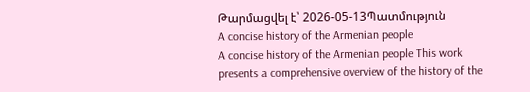Թարմացվել է՝ 2026-05-13Պատմություն
A concise history of the Armenian people
A concise history of the Armenian people This work presents a comprehensive overview of the history of the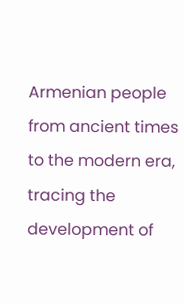Armenian people from ancient times to the modern era, tracing the development of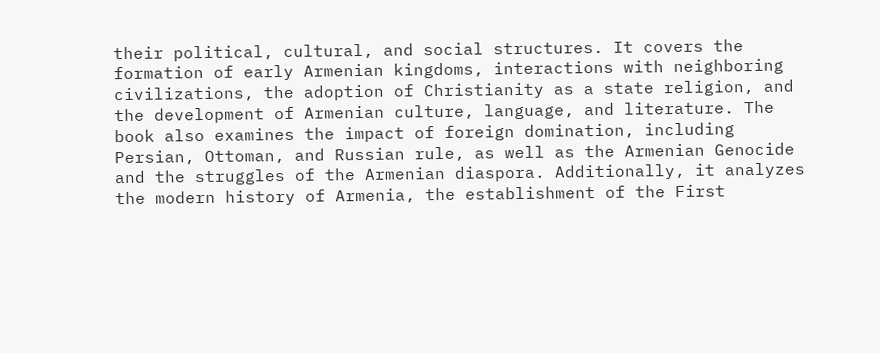their political, cultural, and social structures. It covers the formation of early Armenian kingdoms, interactions with neighboring civilizations, the adoption of Christianity as a state religion, and the development of Armenian culture, language, and literature. The book also examines the impact of foreign domination, including Persian, Ottoman, and Russian rule, as well as the Armenian Genocide and the struggles of the Armenian diaspora. Additionally, it analyzes the modern history of Armenia, the establishment of the First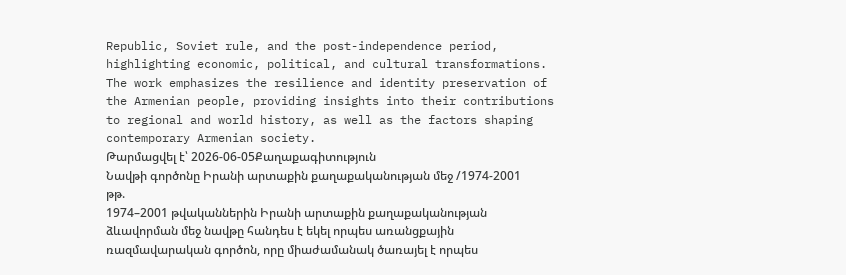Republic, Soviet rule, and the post-independence period, highlighting economic, political, and cultural transformations. The work emphasizes the resilience and identity preservation of the Armenian people, providing insights into their contributions to regional and world history, as well as the factors shaping contemporary Armenian society.
Թարմացվել է՝ 2026-06-05Քաղաքագիտություն
Նավթի գործոնը Իրանի արտաքին քաղաքականության մեջ /1974-2001 թթ.
1974–2001 թվականներին Իրանի արտաքին քաղաքականության ձևավորման մեջ նավթը հանդես է եկել որպես առանցքային ռազմավարական գործոն, որը միաժամանակ ծառայել է որպես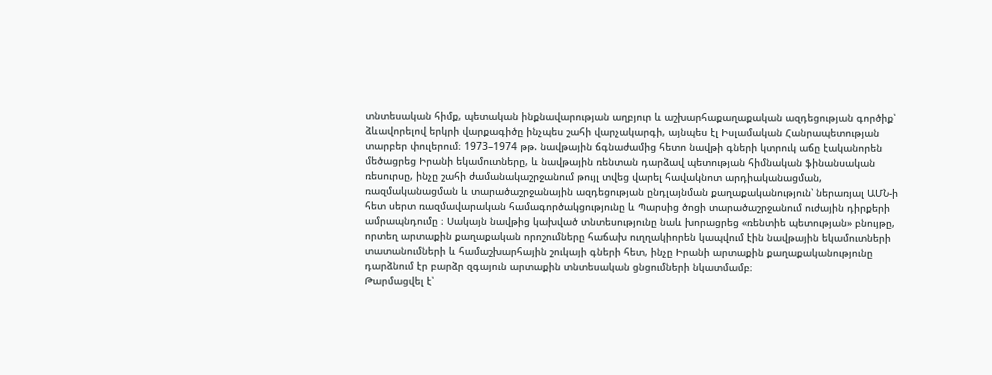տնտեսական հիմք, պետական ինքնավարության աղբյուր և աշխարհաքաղաքական ազդեցության գործիք՝ ձևավորելով երկրի վարքագիծը ինչպես շահի վարչակարգի, այնպես էլ Իսլամական Հանրապետության տարբեր փուլերում։ 1973–1974 թթ. նավթային ճգնաժամից հետո նավթի գների կտրուկ աճը էականորեն մեծացրեց Իրանի եկամուտները, և նավթային ռենտան դարձավ պետության հիմնական ֆինանսական ռեսուրսը, ինչը շահի ժամանակաշրջանում թույլ տվեց վարել հավակնոտ արդիականացման, ռազմականացման և տարածաշրջանային ազդեցության ընդլայնման քաղաքականություն՝ ներառյալ ԱՄՆ-ի հետ սերտ ռազմավարական համագործակցությունը և Պարսից ծոցի տարածաշրջանում ուժային դիրքերի ամրապնդումը ։ Սակայն նավթից կախված տնտեսությունը նաև խորացրեց «ռենտիե պետության» բնույթը, որտեղ արտաքին քաղաքական որոշումները հաճախ ուղղակիորեն կապվում էին նավթային եկամուտների տատանումների և համաշխարհային շուկայի գների հետ, ինչը Իրանի արտաքին քաղաքականությունը դարձնում էր բարձր զգայուն արտաքին տնտեսական ցնցումների նկատմամբ։
Թարմացվել է՝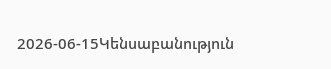2026-06-15Կենսաբանություն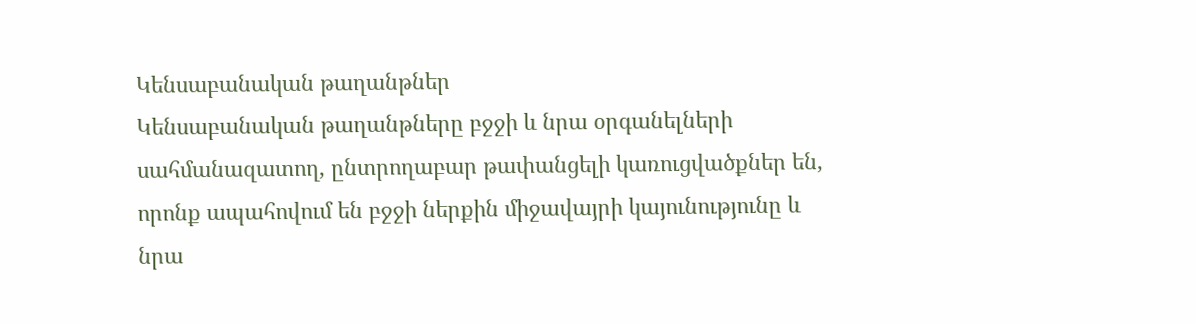Կենսաբանական թաղանթներ
Կենսաբանական թաղանթները բջջի և նրա օրգանելների սահմանազատող, ընտրողաբար թափանցելի կառուցվածքներ են, որոնք ապահովում են բջջի ներքին միջավայրի կայունությունը և նրա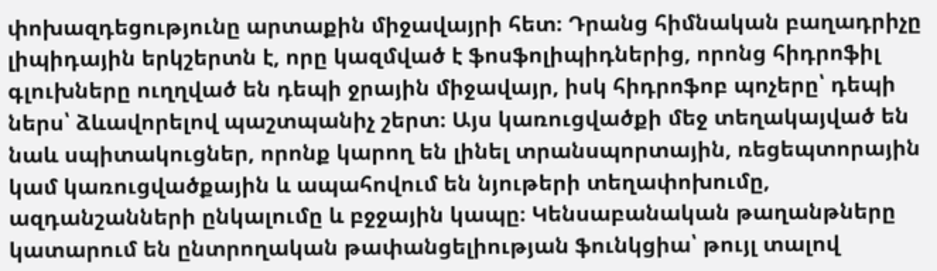փոխազդեցությունը արտաքին միջավայրի հետ։ Դրանց հիմնական բաղադրիչը լիպիդային երկշերտն է, որը կազմված է ֆոսֆոլիպիդներից, որոնց հիդրոֆիլ գլուխները ուղղված են դեպի ջրային միջավայր, իսկ հիդրոֆոբ պոչերը՝ դեպի ներս՝ ձևավորելով պաշտպանիչ շերտ։ Այս կառուցվածքի մեջ տեղակայված են նաև սպիտակուցներ, որոնք կարող են լինել տրանսպորտային, ռեցեպտորային կամ կառուցվածքային և ապահովում են նյութերի տեղափոխումը, ազդանշանների ընկալումը և բջջային կապը։ Կենսաբանական թաղանթները կատարում են ընտրողական թափանցելիության ֆունկցիա՝ թույլ տալով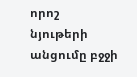որոշ նյութերի անցումը բջջի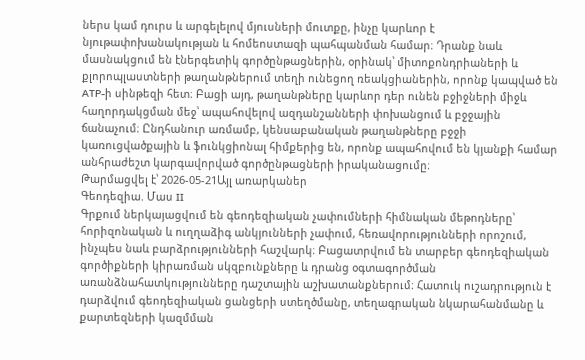ներս կամ դուրս և արգելելով մյուսների մուտքը, ինչը կարևոր է նյութափոխանակության և հոմեոստազի պահպանման համար։ Դրանք նաև մասնակցում են էներգետիկ գործընթացներին, օրինակ՝ միտոքոնդրիաների և քլորոպլաստների թաղանթներում տեղի ունեցող ռեակցիաներին, որոնք կապված են ATP-ի սինթեզի հետ։ Բացի այդ, թաղանթները կարևոր դեր ունեն բջիջների միջև հաղորդակցման մեջ՝ ապահովելով ազդանշանների փոխանցում և բջջային ճանաչում։ Ընդհանուր առմամբ, կենսաբանական թաղանթները բջջի կառուցվածքային և ֆունկցիոնալ հիմքերից են, որոնք ապահովում են կյանքի համար անհրաժեշտ կարգավորված գործընթացների իրականացումը։
Թարմացվել է՝ 2026-05-21Այլ առարկաներ
Գեոդեզիա. Մաս II
Գրքում ներկայացվում են գեոդեզիական չափումների հիմնական մեթոդները՝ հորիզոնական և ուղղաձիգ անկյունների չափում, հեռավորությունների որոշում, ինչպես նաև բարձրությունների հաշվարկ։ Բացատրվում են տարբեր գեոդեզիական գործիքների կիրառման սկզբունքները և դրանց օգտագործման առանձնահատկությունները դաշտային աշխատանքներում։ Հատուկ ուշադրություն է դարձվում գեոդեզիական ցանցերի ստեղծմանը, տեղագրական նկարահանմանը և քարտեզների կազմման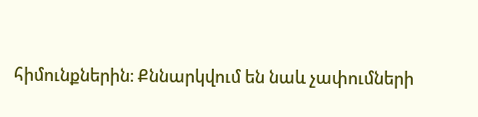հիմունքներին։ Քննարկվում են նաև չափումների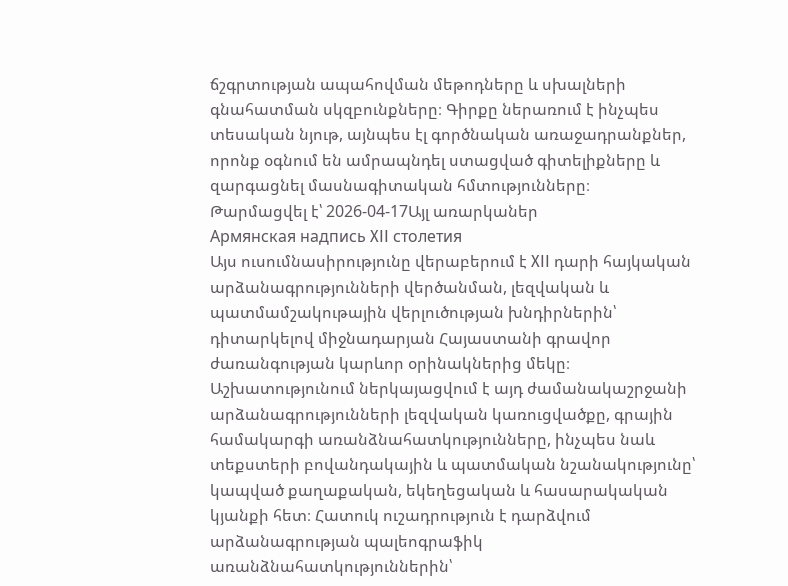ճշգրտության ապահովման մեթոդները և սխալների գնահատման սկզբունքները։ Գիրքը ներառում է ինչպես տեսական նյութ, այնպես էլ գործնական առաջադրանքներ, որոնք օգնում են ամրապնդել ստացված գիտելիքները և զարգացնել մասնագիտական հմտությունները։
Թարմացվել է՝ 2026-04-17Այլ առարկաներ
Армянская надпись XII столетия
Այս ուսումնասիրությունը վերաբերում է XII դարի հայկական արձանագրությունների վերծանման, լեզվական և պատմամշակութային վերլուծության խնդիրներին՝ դիտարկելով միջնադարյան Հայաստանի գրավոր ժառանգության կարևոր օրինակներից մեկը։ Աշխատությունում ներկայացվում է այդ ժամանակաշրջանի արձանագրությունների լեզվական կառուցվածքը, գրային համակարգի առանձնահատկությունները, ինչպես նաև տեքստերի բովանդակային և պատմական նշանակությունը՝ կապված քաղաքական, եկեղեցական և հասարակական կյանքի հետ։ Հատուկ ուշադրություն է դարձվում արձանագրության պալեոգրաֆիկ առանձնահատկություններին՝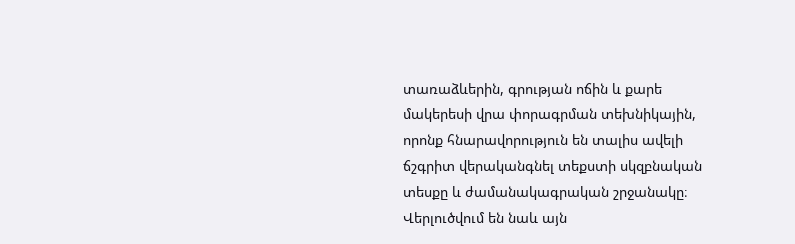տառաձևերին, գրության ոճին և քարե մակերեսի վրա փորագրման տեխնիկային, որոնք հնարավորություն են տալիս ավելի ճշգրիտ վերականգնել տեքստի սկզբնական տեսքը և ժամանակագրական շրջանակը։ Վերլուծվում են նաև այն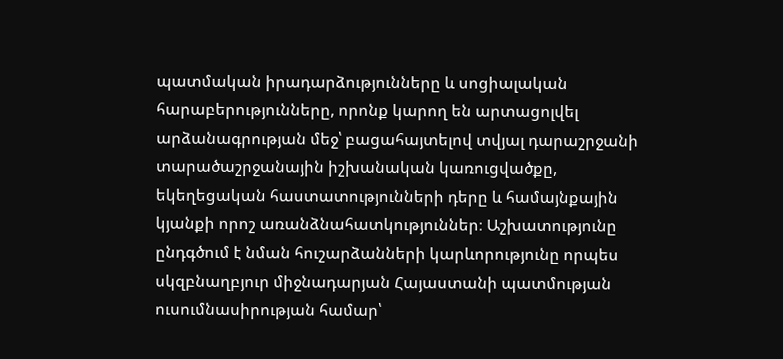պատմական իրադարձությունները և սոցիալական հարաբերությունները, որոնք կարող են արտացոլվել արձանագրության մեջ՝ բացահայտելով տվյալ դարաշրջանի տարածաշրջանային իշխանական կառուցվածքը, եկեղեցական հաստատությունների դերը և համայնքային կյանքի որոշ առանձնահատկություններ։ Աշխատությունը ընդգծում է նման հուշարձանների կարևորությունը որպես սկզբնաղբյուր միջնադարյան Հայաստանի պատմության ուսումնասիրության համար՝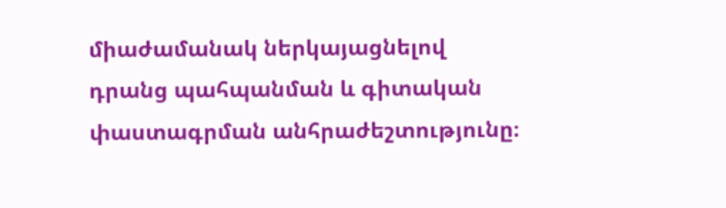միաժամանակ ներկայացնելով դրանց պահպանման և գիտական փաստագրման անհրաժեշտությունը։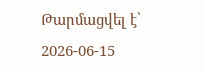Թարմացվել է՝ 2026-06-15